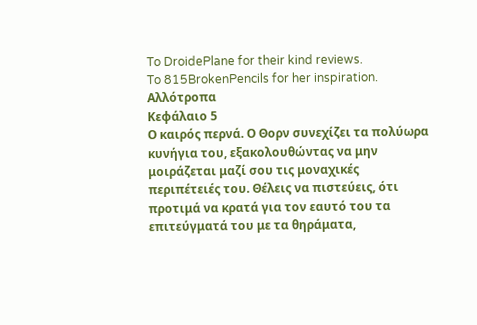To DroidePlane for their kind reviews.
To 815BrokenPencils for her inspiration.
Αλλότροπα
Κεφάλαιο 5
Ο καιρός περνά. Ο Θορν συνεχίζει τα πολύωρα κυνήγια του, εξακολουθώντας να μην μοιράζεται μαζί σου τις μοναχικές περιπέτειές του. Θέλεις να πιστεύεις, ότι προτιμά να κρατά για τον εαυτό του τα επιτεύγματά του με τα θηράματα,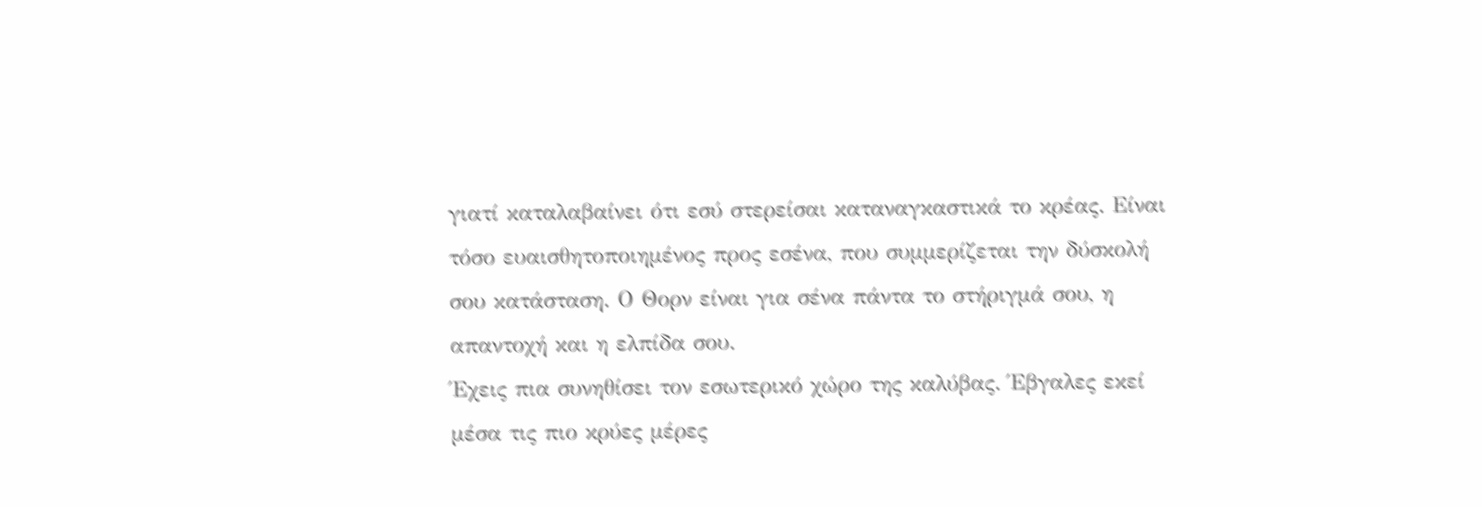γιατί καταλαβαίνει ότι εσύ στερείσαι καταναγκαστικά το κρέας. Είναι τόσο ευαισθητοποιημένος προς εσένα, που συμμερίζεται την δύσκολή σου κατάσταση. Ο Θορν είναι για σένα πάντα το στήριγμά σου, η απαντοχή και η ελπίδα σου.
Έχεις πια συνηθίσει τον εσωτερικό χώρο της καλύβας. Έβγαλες εκεί μέσα τις πιο κρύες μέρες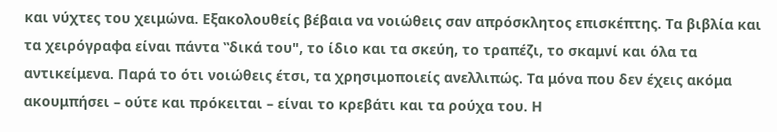και νύχτες του χειμώνα. Εξακολουθείς βέβαια να νοιώθεις σαν απρόσκλητος επισκέπτης. Τα βιβλία και τα χειρόγραφα είναι πάντα ‟δικά του", το ίδιο και τα σκεύη, το τραπέζι, το σκαμνί και όλα τα αντικείμενα. Παρά το ότι νοιώθεις έτσι, τα χρησιμοποιείς ανελλιπώς. Τα μόνα που δεν έχεις ακόμα ακουμπήσει – ούτε και πρόκειται – είναι το κρεβάτι και τα ρούχα του. Η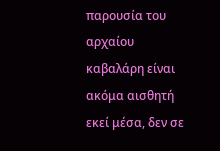παρουσία του αρχαίου καβαλάρη είναι ακόμα αισθητή εκεί μέσα, δεν σε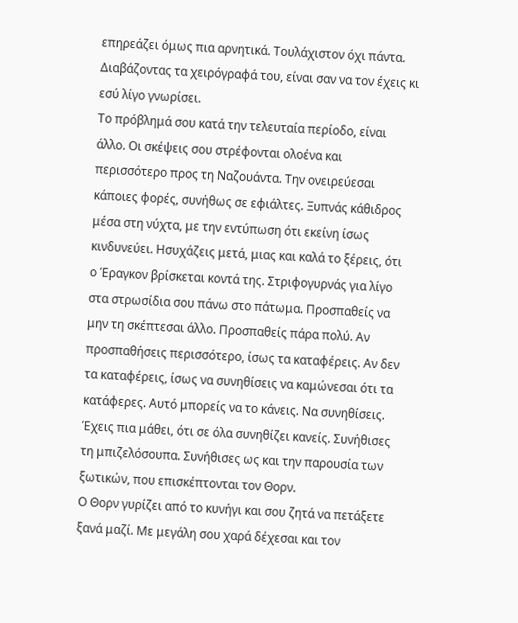επηρεάζει όμως πια αρνητικά. Τουλάχιστον όχι πάντα. Διαβάζοντας τα χειρόγραφά του, είναι σαν να τον έχεις κι εσύ λίγο γνωρίσει.
Το πρόβλημά σου κατά την τελευταία περίοδο, είναι άλλο. Οι σκέψεις σου στρέφονται ολοένα και περισσότερο προς τη Ναζουάντα. Την ονειρεύεσαι κάποιες φορές, συνήθως σε εφιάλτες. Ξυπνάς κάθιδρος μέσα στη νύχτα, με την εντύπωση ότι εκείνη ίσως κινδυνεύει. Ησυχάζεις μετά, μιας και καλά το ξέρεις, ότι ο Έραγκον βρίσκεται κοντά της. Στριφογυρνάς για λίγο στα στρωσίδια σου πάνω στο πάτωμα. Προσπαθείς να μην τη σκέπτεσαι άλλο. Προσπαθείς πάρα πολύ. Αν προσπαθήσεις περισσότερο, ίσως τα καταφέρεις. Αν δεν τα καταφέρεις, ίσως να συνηθίσεις να καμώνεσαι ότι τα κατάφερες. Αυτό μπορείς να το κάνεις. Να συνηθίσεις. Έχεις πια μάθει, ότι σε όλα συνηθίζει κανείς. Συνήθισες τη μπιζελόσουπα. Συνήθισες ως και την παρουσία των ξωτικών, που επισκέπτονται τον Θορν.
Ο Θορν γυρίζει από το κυνήγι και σου ζητά να πετάξετε ξανά μαζί. Με μεγάλη σου χαρά δέχεσαι και τον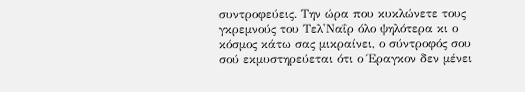συντροφεύεις. Την ώρα που κυκλώνετε τους γκρεμνούς του Τελ'Ναΐρ όλο ψηλότερα κι ο κόσμος κάτω σας μικραίνει, ο σύντροφός σου σού εκμυστηρεύεται ότι ο Έραγκον δεν μένει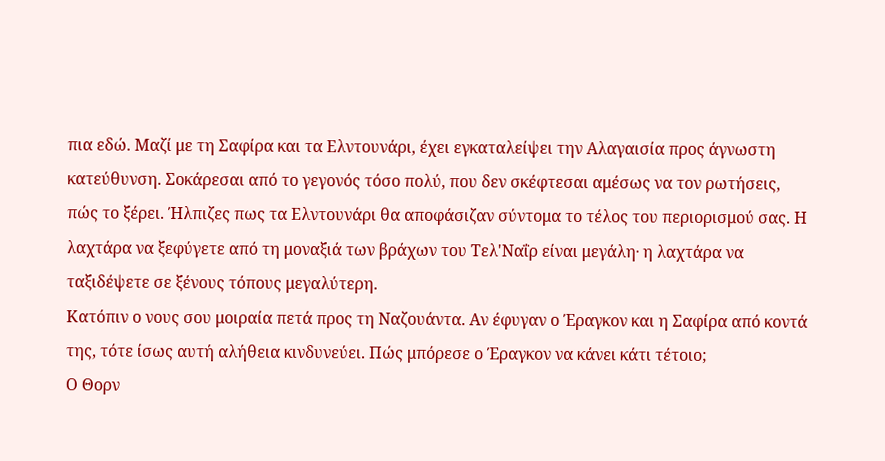πια εδώ. Μαζί με τη Σαφίρα και τα Ελντουνάρι, έχει εγκαταλείψει την Αλαγαισία προς άγνωστη κατεύθυνση. Σοκάρεσαι από το γεγονός τόσο πολύ, που δεν σκέφτεσαι αμέσως να τον ρωτήσεις, πώς το ξέρει. Ήλπιζες πως τα Ελντουνάρι θα αποφάσιζαν σύντομα το τέλος του περιορισμού σας. Η λαχτάρα να ξεφύγετε από τη μοναξιά των βράχων του Τελ'Ναΐρ είναι μεγάλη∙ η λαχτάρα να ταξιδέψετε σε ξένους τόπους μεγαλύτερη.
Κατόπιν ο νους σου μοιραία πετά προς τη Ναζουάντα. Αν έφυγαν ο Έραγκον και η Σαφίρα από κοντά της, τότε ίσως αυτή αλήθεια κινδυνεύει. Πώς μπόρεσε ο Έραγκον να κάνει κάτι τέτοιο;
Ο Θορν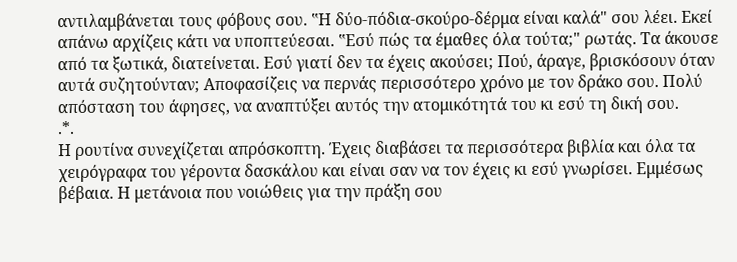αντιλαμβάνεται τους φόβους σου. ‟Η δύο-πόδια-σκούρο-δέρμα είναι καλά" σου λέει. Εκεί απάνω αρχίζεις κάτι να υποπτεύεσαι. ‟Εσύ πώς τα έμαθες όλα τούτα;" ρωτάς. Τα άκουσε από τα ξωτικά, διατείνεται. Εσύ γιατί δεν τα έχεις ακούσει; Πού, άραγε, βρισκόσουν όταν αυτά συζητούνταν; Αποφασίζεις να περνάς περισσότερο χρόνο με τον δράκο σου. Πολύ απόσταση του άφησες, να αναπτύξει αυτός την ατομικότητά του κι εσύ τη δική σου.
.*.
Η ρουτίνα συνεχίζεται απρόσκοπτη. Έχεις διαβάσει τα περισσότερα βιβλία και όλα τα χειρόγραφα του γέροντα δασκάλου και είναι σαν να τον έχεις κι εσύ γνωρίσει. Εμμέσως βέβαια. Η μετάνοια που νοιώθεις για την πράξη σου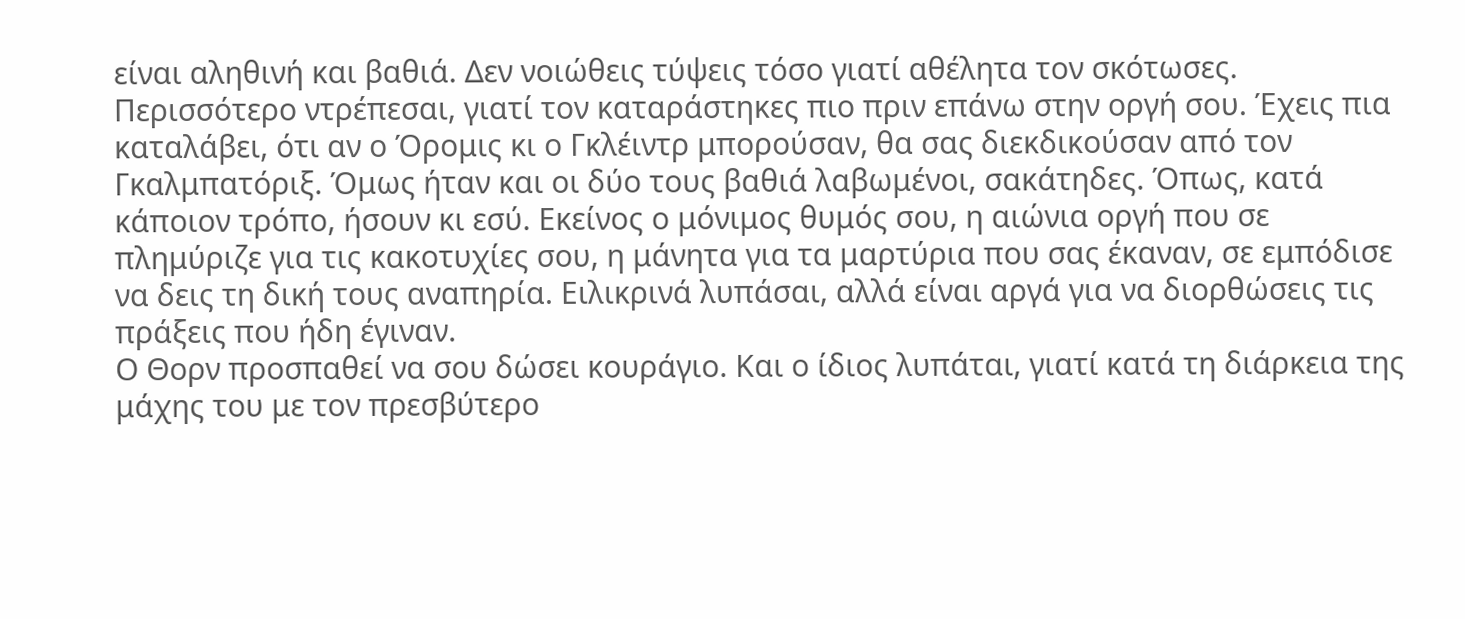είναι αληθινή και βαθιά. Δεν νοιώθεις τύψεις τόσο γιατί αθέλητα τον σκότωσες. Περισσότερο ντρέπεσαι, γιατί τον καταράστηκες πιο πριν επάνω στην οργή σου. Έχεις πια καταλάβει, ότι αν ο Όρομις κι ο Γκλέιντρ μπορούσαν, θα σας διεκδικούσαν από τον Γκαλμπατόριξ. Όμως ήταν και οι δύο τους βαθιά λαβωμένοι, σακάτηδες. Όπως, κατά κάποιον τρόπο, ήσουν κι εσύ. Εκείνος ο μόνιμος θυμός σου, η αιώνια οργή που σε πλημύριζε για τις κακοτυχίες σου, η μάνητα για τα μαρτύρια που σας έκαναν, σε εμπόδισε να δεις τη δική τους αναπηρία. Ειλικρινά λυπάσαι, αλλά είναι αργά για να διορθώσεις τις πράξεις που ήδη έγιναν.
Ο Θορν προσπαθεί να σου δώσει κουράγιο. Και ο ίδιος λυπάται, γιατί κατά τη διάρκεια της μάχης του με τον πρεσβύτερο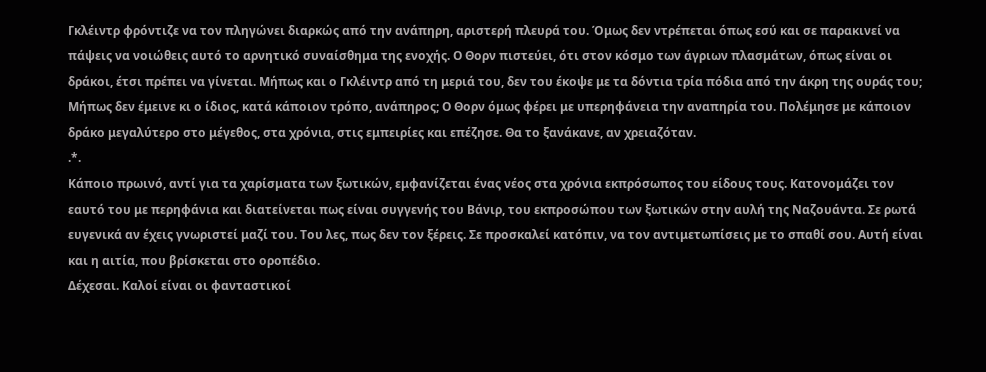Γκλέιντρ φρόντιζε να τον πληγώνει διαρκώς από την ανάπηρη, αριστερή πλευρά του. Όμως δεν ντρέπεται όπως εσύ και σε παρακινεί να πάψεις να νοιώθεις αυτό το αρνητικό συναίσθημα της ενοχής. Ο Θορν πιστεύει, ότι στον κόσμο των άγριων πλασμάτων, όπως είναι οι δράκοι, έτσι πρέπει να γίνεται. Μήπως και ο Γκλέιντρ από τη μεριά του, δεν του έκοψε με τα δόντια τρία πόδια από την άκρη της ουράς του; Μήπως δεν έμεινε κι ο ίδιος, κατά κάποιον τρόπο, ανάπηρος; Ο Θορν όμως φέρει με υπερηφάνεια την αναπηρία του. Πολέμησε με κάποιον δράκο μεγαλύτερο στο μέγεθος, στα χρόνια, στις εμπειρίες και επέζησε. Θα το ξανάκανε, αν χρειαζόταν.
.*.
Κάποιο πρωινό, αντί για τα χαρίσματα των ξωτικών, εμφανίζεται ένας νέος στα χρόνια εκπρόσωπος του είδους τους. Κατονομάζει τον εαυτό του με περηφάνια και διατείνεται πως είναι συγγενής του Βάνιρ, του εκπροσώπου των ξωτικών στην αυλή της Ναζουάντα. Σε ρωτά ευγενικά αν έχεις γνωριστεί μαζί του. Του λες, πως δεν τον ξέρεις. Σε προσκαλεί κατόπιν, να τον αντιμετωπίσεις με το σπαθί σου. Αυτή είναι και η αιτία, που βρίσκεται στο οροπέδιο.
Δέχεσαι. Καλοί είναι οι φανταστικοί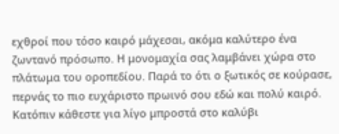εχθροί που τόσο καιρό μάχεσαι, ακόμα καλύτερο ένα ζωντανό πρόσωπο. Η μονομαχία σας λαμβάνει χώρα στο πλάτωμα του οροπεδίου. Παρά το ότι ο ξωτικός σε κούρασε, περνάς το πιο ευχάριστο πρωινό σου εδώ και πολύ καιρό. Κατόπιν κάθεστε για λίγο μπροστά στο καλύβι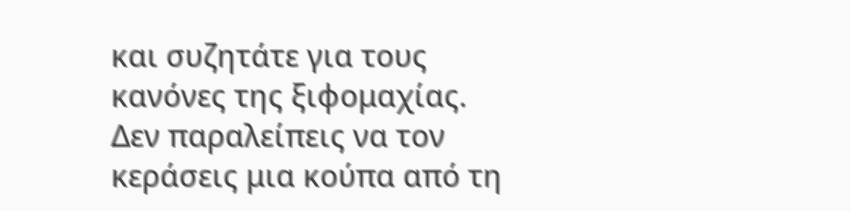και συζητάτε για τους κανόνες της ξιφομαχίας. Δεν παραλείπεις να τον κεράσεις μια κούπα από τη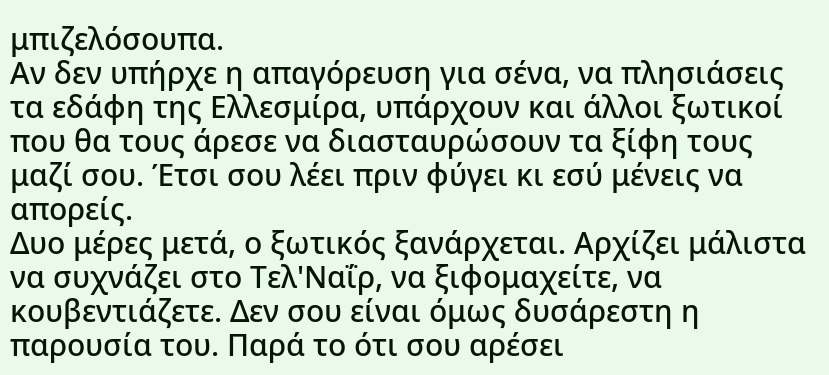μπιζελόσουπα.
Αν δεν υπήρχε η απαγόρευση για σένα, να πλησιάσεις τα εδάφη της Ελλεσμίρα, υπάρχουν και άλλοι ξωτικοί που θα τους άρεσε να διασταυρώσουν τα ξίφη τους μαζί σου. Έτσι σου λέει πριν φύγει κι εσύ μένεις να απορείς.
Δυο μέρες μετά, ο ξωτικός ξανάρχεται. Αρχίζει μάλιστα να συχνάζει στο Τελ'Ναΐρ, να ξιφομαχείτε, να κουβεντιάζετε. Δεν σου είναι όμως δυσάρεστη η παρουσία του. Παρά το ότι σου αρέσει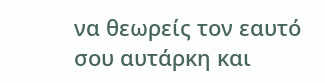να θεωρείς τον εαυτό σου αυτάρκη και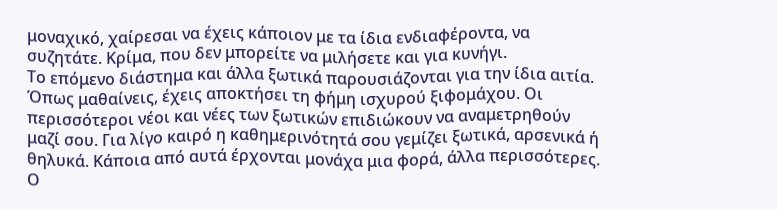μοναχικό, χαίρεσαι να έχεις κάποιον με τα ίδια ενδιαφέροντα, να συζητάτε. Κρίμα, που δεν μπορείτε να μιλήσετε και για κυνήγι.
Το επόμενο διάστημα και άλλα ξωτικά παρουσιάζονται για την ίδια αιτία. Όπως μαθαίνεις, έχεις αποκτήσει τη φήμη ισχυρού ξιφομάχου. Οι περισσότεροι νέοι και νέες των ξωτικών επιδιώκουν να αναμετρηθούν μαζί σου. Για λίγο καιρό η καθημερινότητά σου γεμίζει ξωτικά, αρσενικά ή θηλυκά. Κάποια από αυτά έρχονται μονάχα μια φορά, άλλα περισσότερες.
Ο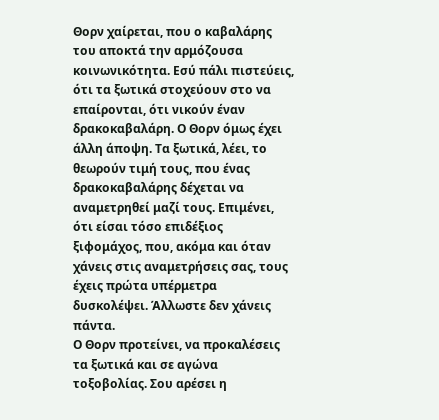Θορν χαίρεται, που ο καβαλάρης του αποκτά την αρμόζουσα κοινωνικότητα. Εσύ πάλι πιστεύεις, ότι τα ξωτικά στοχεύουν στο να επαίρονται, ότι νικούν έναν δρακοκαβαλάρη. Ο Θορν όμως έχει άλλη άποψη. Τα ξωτικά, λέει, το θεωρούν τιμή τους, που ένας δρακοκαβαλάρης δέχεται να αναμετρηθεί μαζί τους. Επιμένει, ότι είσαι τόσο επιδέξιος ξιφομάχος, που, ακόμα και όταν χάνεις στις αναμετρήσεις σας, τους έχεις πρώτα υπέρμετρα δυσκολέψει. Άλλωστε δεν χάνεις πάντα.
Ο Θορν προτείνει, να προκαλέσεις τα ξωτικά και σε αγώνα τοξοβολίας. Σου αρέσει η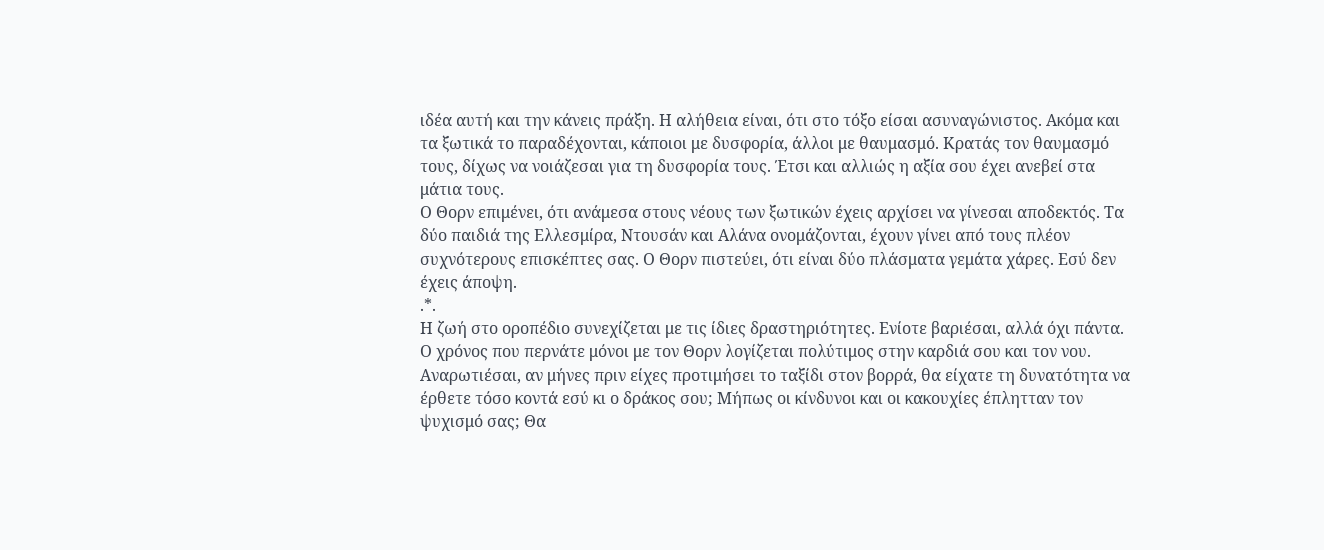ιδέα αυτή και την κάνεις πράξη. Η αλήθεια είναι, ότι στο τόξο είσαι ασυναγώνιστος. Ακόμα και τα ξωτικά το παραδέχονται, κάποιοι με δυσφορία, άλλοι με θαυμασμό. Κρατάς τον θαυμασμό τους, δίχως να νοιάζεσαι για τη δυσφορία τους. Έτσι και αλλιώς η αξία σου έχει ανεβεί στα μάτια τους.
Ο Θορν επιμένει, ότι ανάμεσα στους νέους των ξωτικών έχεις αρχίσει να γίνεσαι αποδεκτός. Τα δύο παιδιά της Ελλεσμίρα, Ντουσάν και Αλάνα ονομάζονται, έχουν γίνει από τους πλέον συχνότερους επισκέπτες σας. Ο Θορν πιστεύει, ότι είναι δύο πλάσματα γεμάτα χάρες. Εσύ δεν έχεις άποψη.
.*.
Η ζωή στο οροπέδιο συνεχίζεται με τις ίδιες δραστηριότητες. Ενίοτε βαριέσαι, αλλά όχι πάντα. Ο χρόνος που περνάτε μόνοι με τον Θορν λογίζεται πολύτιμος στην καρδιά σου και τον νου. Αναρωτιέσαι, αν μήνες πριν είχες προτιμήσει το ταξίδι στον βορρά, θα είχατε τη δυνατότητα να έρθετε τόσο κοντά εσύ κι ο δράκος σου; Μήπως οι κίνδυνοι και οι κακουχίες έπλητταν τον ψυχισμό σας; Θα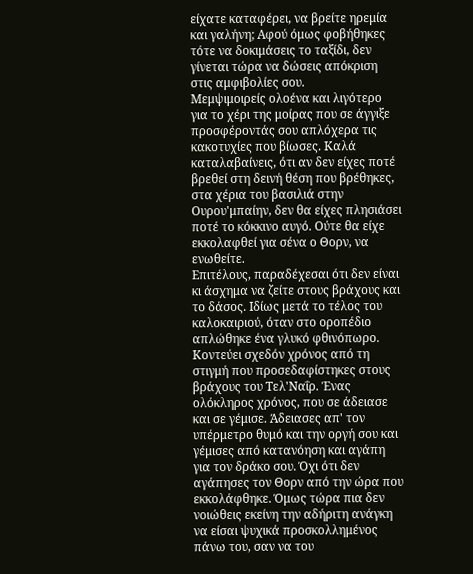είχατε καταφέρει, να βρείτε ηρεμία και γαλήνη; Αφού όμως φοβήθηκες τότε να δοκιμάσεις το ταξίδι, δεν γίνεται τώρα να δώσεις απόκριση στις αμφιβολίες σου.
Μεμψιμοιρείς ολοένα και λιγότερο για το χέρι της μοίρας που σε άγγιξε προσφέροντάς σου απλόχερα τις κακοτυχίες που βίωσες. Καλά καταλαβαίνεις, ότι αν δεν είχες ποτέ βρεθεί στη δεινή θέση που βρέθηκες, στα χέρια του βασιλιά στην Ουρου'μπαίην, δεν θα είχες πλησιάσει ποτέ το κόκκινο αυγό. Ούτε θα είχε εκκολαφθεί για σένα ο Θορν, να ενωθείτε.
Επιτέλους, παραδέχεσαι ότι δεν είναι κι άσχημα να ζείτε στους βράχους και το δάσος. Ιδίως μετά το τέλος του καλοκαιριού, όταν στο οροπέδιο απλώθηκε ένα γλυκό φθινόπωρο.
Κοντεύει σχεδόν χρόνος από τη στιγμή που προσεδαφίστηκες στους βράχους του Τελ'Ναΐρ. Ένας ολόκληρος χρόνος, που σε άδειασε και σε γέμισε. Άδειασες απ' τον υπέρμετρο θυμό και την οργή σου και γέμισες από κατανόηση και αγάπη για τον δράκο σου. Όχι ότι δεν αγάπησες τον Θορν από την ώρα που εκκολάφθηκε. Όμως τώρα πια δεν νοιώθεις εκείνη την αδήριτη ανάγκη να είσαι ψυχικά προσκολλημένος πάνω του, σαν να του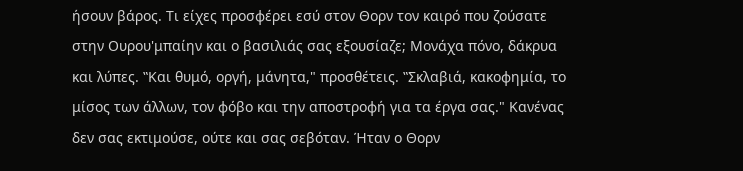ήσουν βάρος. Τι είχες προσφέρει εσύ στον Θορν τον καιρό που ζούσατε στην Ουρου'μπαίην και ο βασιλιάς σας εξουσίαζε; Μονάχα πόνο, δάκρυα και λύπες. ‟Και θυμό, οργή, μάνητα," προσθέτεις. ‟Σκλαβιά, κακοφημία, το μίσος των άλλων, τον φόβο και την αποστροφή για τα έργα σας." Κανένας δεν σας εκτιμούσε, ούτε και σας σεβόταν. Ήταν ο Θορν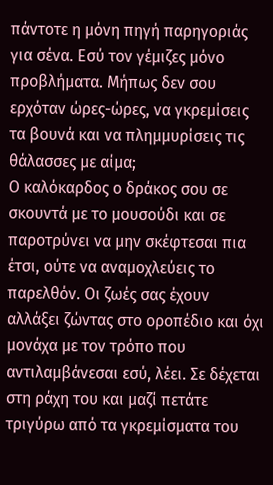πάντοτε η μόνη πηγή παρηγοριάς για σένα. Εσύ τον γέμιζες μόνο προβλήματα. Μήπως δεν σου ερχόταν ώρες-ώρες, να γκρεμίσεις τα βουνά και να πλημμυρίσεις τις θάλασσες με αίμα;
Ο καλόκαρδος ο δράκος σου σε σκουντά με το μουσούδι και σε παροτρύνει να μην σκέφτεσαι πια έτσι, ούτε να αναμοχλεύεις το παρελθόν. Οι ζωές σας έχουν αλλάξει ζώντας στο οροπέδιο και όχι μονάχα με τον τρόπο που αντιλαμβάνεσαι εσύ, λέει. Σε δέχεται στη ράχη του και μαζί πετάτε τριγύρω από τα γκρεμίσματα του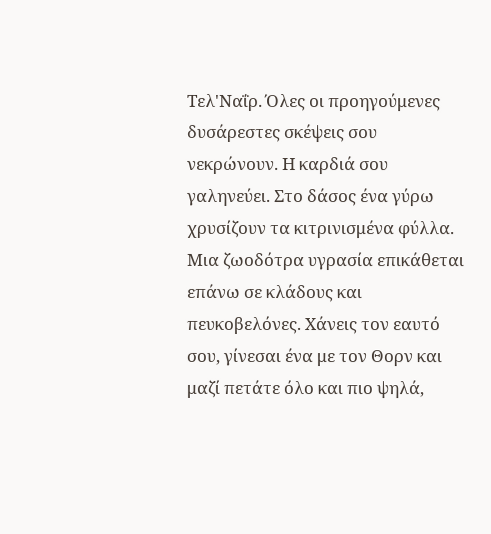Τελ'Ναΐρ. Όλες οι προηγούμενες δυσάρεστες σκέψεις σου νεκρώνουν. Η καρδιά σου γαληνεύει. Στο δάσος ένα γύρω χρυσίζουν τα κιτρινισμένα φύλλα. Μια ζωοδότρα υγρασία επικάθεται επάνω σε κλάδους και πευκοβελόνες. Χάνεις τον εαυτό σου, γίνεσαι ένα με τον Θορν και μαζί πετάτε όλο και πιο ψηλά,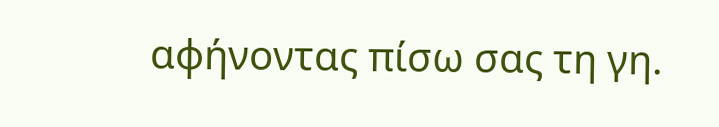αφήνοντας πίσω σας τη γη.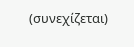(συνεχίζεται)